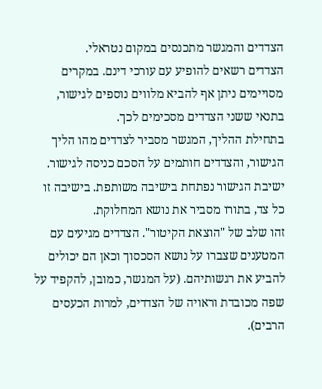הצדדים והמגשר מתכנסים במקום נטראלי.
הצדדים רשאים להופיע עם עורכי דינם. במקרים מסויימים ניתן אף להביא מלווים נוספים לגישור, בתנאי ששני הצדדים מסכימים לכך.
בתחילת ההליך, המגשר מסביר לצדדים מהו הליך הגישור, והצדדים חותמים על הסכם כניסה לגישור.
ישיבת הגישור נפתחת בישיבה משותפת. בישיבה זו כל צד, בתורו מסביר את נושא המחלוקת.
זהו שלב של "הוצאת הקיטור". הצדדים מגיעים עם המטענים שצברו על נושא הסכסוך וכאן הם יכולים להביע את רגשותיהם. (על המגשר, כמובן, להקפיד על שפה מכובדת וראויה של הצדדים, למרות הכעסים הרבים).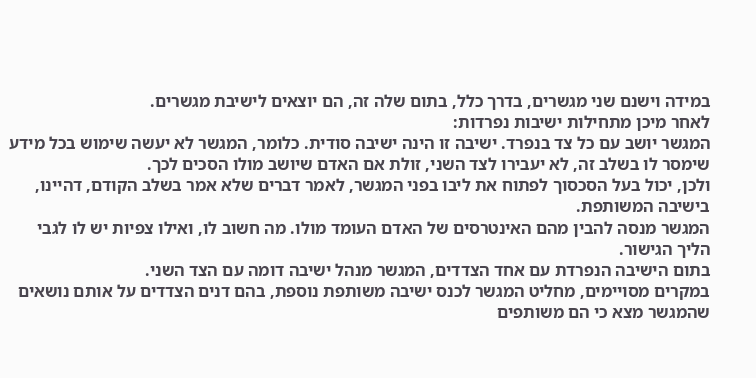במידה וישנם שני מגשרים, בדרך כלל, בתום שלה זה, הם יוצאים לישיבת מגשרים.
לאחר מיכן מתחילות ישיבות נפרדות:
המגשר יושב עם כל צד בנפרד. ישיבה זו הינה ישיבה סודית. כלומר, המגשר לא יעשה שימוש בכל מידע שימסר לו בשלב זה, לא יעבירו לצד השני, זולת אם האדם שיושב מולו הסכים לכך.
ולכן, יכול בעל הסכסוך לפתוח את ליבו בפני המגשר, לאמר דברים שלא אמר בשלב הקודם, דהיינו, בישיבה המשותפת.
המגשר מנסה להבין מהם האינטרסים של האדם העומד מולו. מה חשוב לו, ואילו צפיות יש לו לגבי הליך הגישור.
בתום הישיבה הנפרדת עם אחד הצדדים, המגשר מנהל ישיבה דומה עם הצד השני.
במקרים מסויימים, מחליט המגשר לכנס ישיבה משותפת נוספת, בהם דנים הצדדים על אותם נושאים שהמגשר מצא כי הם משותפים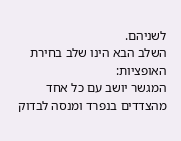לשניהם.
השלב הבא הינו שלב בחירת האופציות:
המגשר יושב עם כל אחד מהצדדים בנפרד ומנסה לבדוק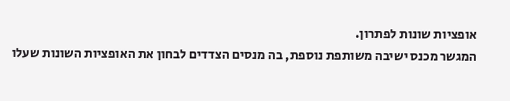אופציות שונות לפתרון.
המגשר מכנס ישיבה משותפת נוספת, בה מנסים הצדדים לבחון את האופציות השונות שעלו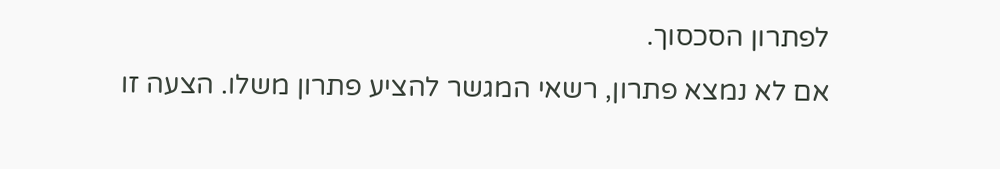לפתרון הסכסוך.
אם לא נמצא פתרון, רשאי המגשר להציע פתרון משלו. הצעה זו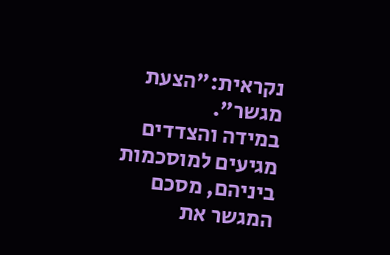נקראית:"הצעת מגשר".
במידה והצדדים מגיעים למוסכמות ביניהם, מסכם המגשר את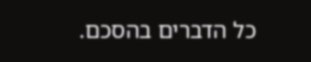כל הדברים בהסכם.